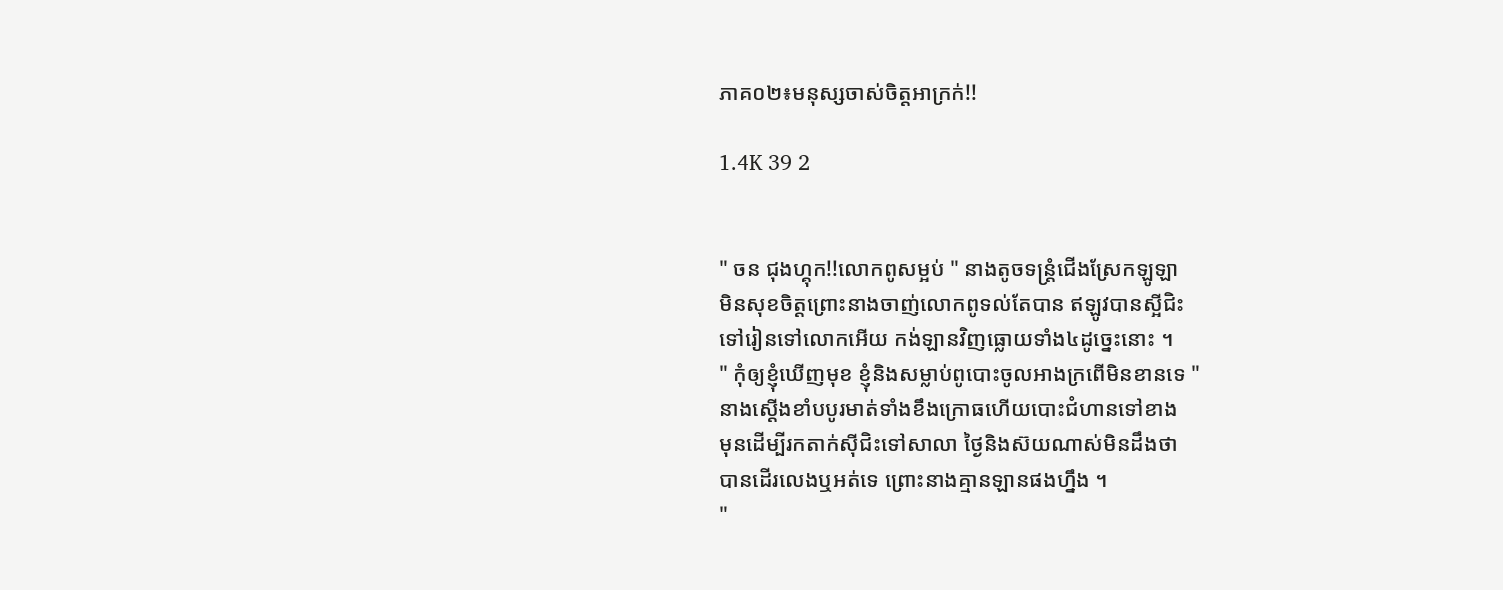ភាគ០២៖មនុស្សចាស់ចិត្ដអាក្រក់!!

1.4K 39 2


" ចន ជុងហ្គុក!!លោកពូសម្អប់ " នាងតូចទន្ត្រំជើងស្រែកឡូឡា
មិនសុខចិត្ដព្រោះនាងចាញ់លោកពូទល់តែបាន ឥឡូវបានស្អីជិះ
ទៅរៀនទៅលោកអេីយ កង់ឡានវិញធ្លោយទាំង៤ដូច្នេះនោះ ។
" កុំឲ្យខ្ញុំឃេីញមុខ ខ្ញុំនិងសម្លាប់ពូបោះចូលអាងក្រពេីមិនខានទេ "
នាងស្ដេីងខាំបបូរមាត់ទាំងខឹងក្រោធហេីយបោះជំហានទៅខាង
មុនដេីម្បីរកតាក់ស៊ីជិះទៅសាលា ថ្ងៃនិងស៊យណាស់មិនដឹងថា
បានដេីរលេងឬអត់ទេ ព្រោះនាងគ្មានឡានផងហ្នឹង ។
"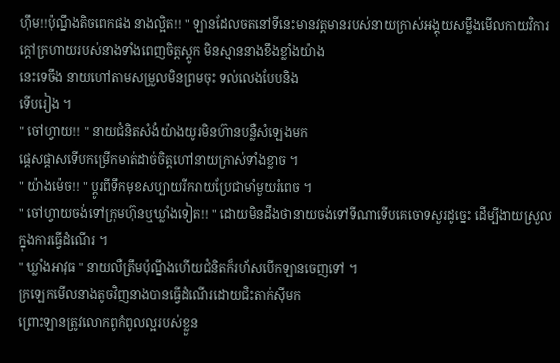ហ៊ឹម!!ប៉ុណ្នឹងតិចពេកផង នាងល្អិត!! " ឡានដែលចតនៅទីនេះមានវត្ដមានរបស់នាយក្រាស់អង្គុយសម្លឹងមេីលកាយវិការក្ដៅក្រហាយរបស់នាងទាំងពេញចិត្ដស្ដូក មិនស្មាននាងខឹងខ្លាំងយ៉ាង
នេះទេចឹង នាយហៅតាមសម្រួលមិនព្រមចុះ ទល់លេងបែបនិង
ទេីបរៀង ។
" ចៅហ្វាយ!! " នាយជំនិតសំងំយ៉ាងយូរមិនហ៊ានបន្លឺសំឡេងមក
ផ្ដេសផ្ដាសទេីបកម្រេីកមាត់ដាច់ចិត្ដហៅនាយក្រាស់ទាំងខ្លាច ។
" យ៉ាងម៉េច!! " ប្ដូរពីទឹកមុខសប្បាយរីករាយប្រែជាមាំមួយរំពេច ។
" ចៅហ្វាយចង់ទៅក្រុមហ៊ុនឬឃ្លាំងទៀត!! " ដោយមិនដឹងថានាយចង់ទៅទីណាទេីបគេចោទសួរដូច្នេះ ដេីម្បីងាយស្រួលក្នុងការធ្វេីដំណេីរ ។
" ឃ្លាំងអាវុធ " នាយលឺត្រឹមប៉ុណ្នឹងហេីយជំនិតក៏រហ័សបេីកឡានចេញទៅ ។
ក្រឡេកមេីលនាងតូចវិញនាងបានធ្វេីដំណេីរដោយជិះតាក់ស៊ីមក
ព្រោះឡានត្រូវលោកពូកំពូលល្អរបស់ខ្លួន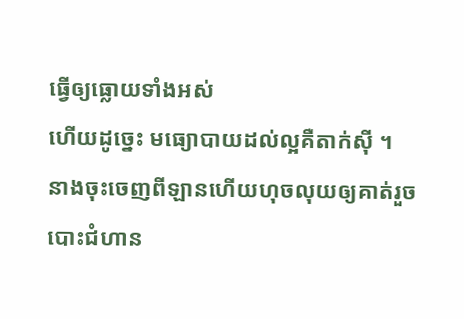ធ្វេីឲ្យធ្លោយទាំងអស់
ហេីយដូច្នេះ មធ្យោបាយដល់ល្អគឺតាក់ស៊ី ។
នាងចុះចេញពីឡានហេីយហុចលុយឲ្យគាត់រួចបោះជំហាន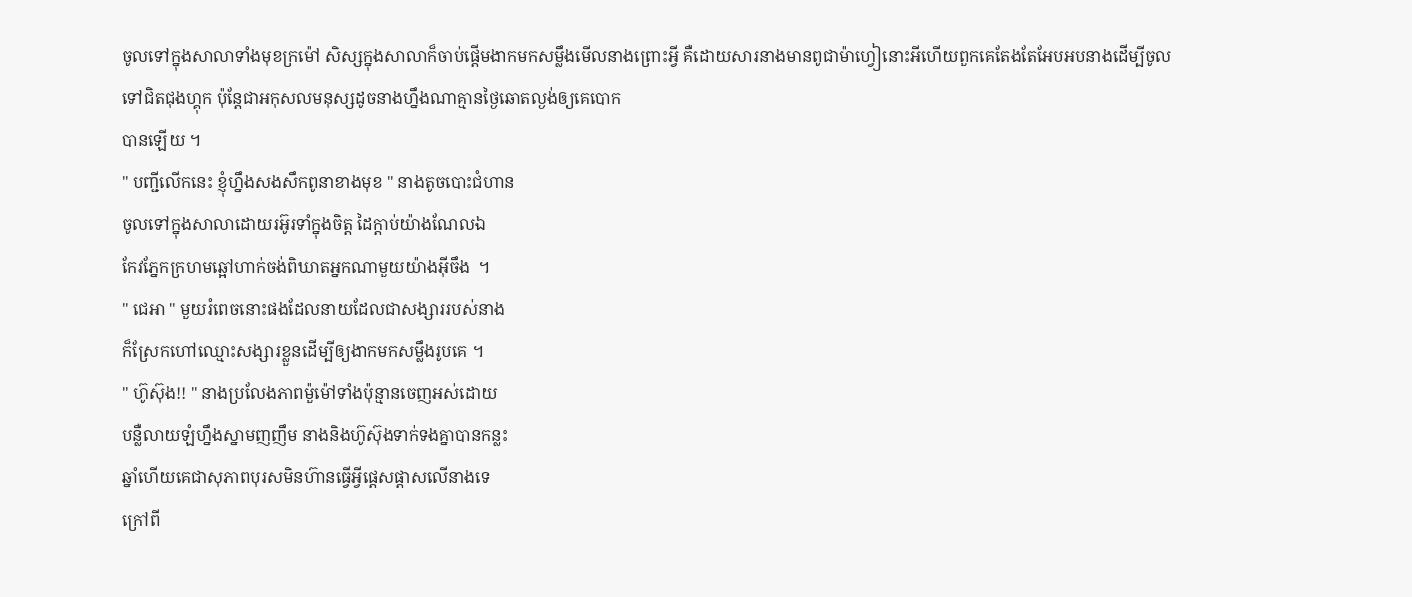ចូលទៅក្នុងសាលាទាំងមុខក្រម៉ៅ សិស្សក្នុងសាលាក៏ចាប់ផ្ដេីមងាកមកសម្លឹងមេីលនាងព្រោះអ្វី គឺដោយសារនាងមានពូជាម៉ាហ្វៀនោះអីហេីយពួកគេតែងតែអែបអបនាងដេីម្បីចូលទៅជិតជុងហ្គុក ប៉ុន្ដែជាអកុសលមនុស្សដូចនាងហ្នឹងណាគ្មានថ្ងៃឆោតល្ងង់ឲ្យគេបោក
បានឡេីយ ។
" បញ្ជីលេីកនេះ ខ្ញុំហ្នឹងសងសឹកពូនាខាងមុខ " នាងតូចបោះជំហាន
ចូលទៅក្នុងសាលាដោយរអ៊ូរទាំក្នុងចិត្ដ ដៃក្ដាប់យ៉ាងណែលឯ
កែវភ្នែកក្រហមឆ្អៅហាក់ចង់ពិឃាតអ្នកណាមួយយ៉ាងអ៊ីចឹង  ។
" ជេអា " មួយរំពេចនោះផងដែលនាយដែលជាសង្សាររបស់នាង
ក៏ស្រែកហៅឈ្មោះសង្សារខ្លួនដេីម្បីឲ្យងាកមកសម្លឹងរូបគេ ។
" ហ៊ូស៊ុង!! " នាងប្រលែងភាពម៉ួម៉ៅទាំងប៉ុន្មានចេញអស់ដោយ
បន្លឺលាយឡំហ្នឹងស្នាមញញឹម នាងនិងហ៊ូស៊ុងទាក់ទងគ្នាបានកន្លះ
ឆ្នាំហេីយគេជាសុភាពបុរសមិនហ៊ានធ្វេីអ្វីផ្ដេសផ្ដាសលេីនាងទេ
ក្រៅពី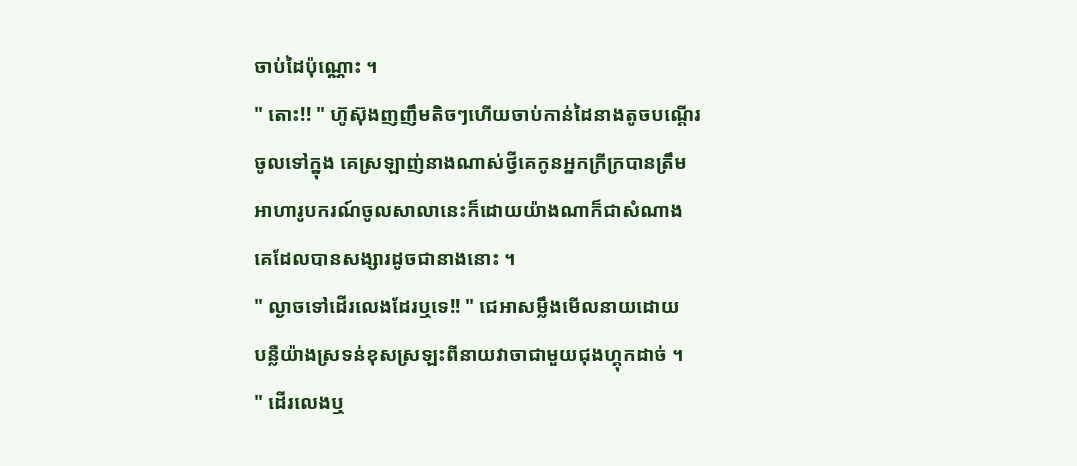ចាប់ដៃប៉ុណ្ណោះ ។
" តោះ!! " ហ៊ូស៊ុងញញឹមតិចៗហេីយចាប់កាន់ដៃនាងតូចបណ្ដេីរ
ចូលទៅក្នុង គេស្រឡាញ់នាងណាស់ថ្វីគេកូនអ្នកក្រីក្របានត្រឹម
អាហារូបករណ៍ចូលសាលានេះក៏ដោយយ៉ាងណាក៏ជាសំណាង
គេដែលបានសង្សារដូចជានាងនោះ ។
" ល្ងាចទៅដេីរលេងដែរឬទេ!! " ជេអាសម្លឹងមេីលនាយដោយ
បន្លឺយ៉ាងស្រទន់ខុសស្រឡះពីនាយវាចាជាមួយជុងហ្គុកដាច់ ។
" ដេីរលេងឬ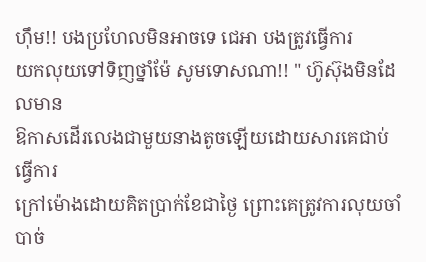ហ៊ឹម!! បងប្រហែលមិនអាចទេ ជេអា បងត្រូវធ្វេីការ
យកលុយទៅទិញថ្នាំម៉ែ សូមទោសណា!! " ហ៊ូស៊ុងមិនដែលមាន
ឱកាសដេីរលេងជាមួយនាងតូចឡេីយដោយសារគេជាប់ធ្វេីការ
ក្រៅម៉ោងដោយគិតប្រាក់ខែជាថ្ងៃ ព្រោះគេត្រូវការលុយចាំបាច់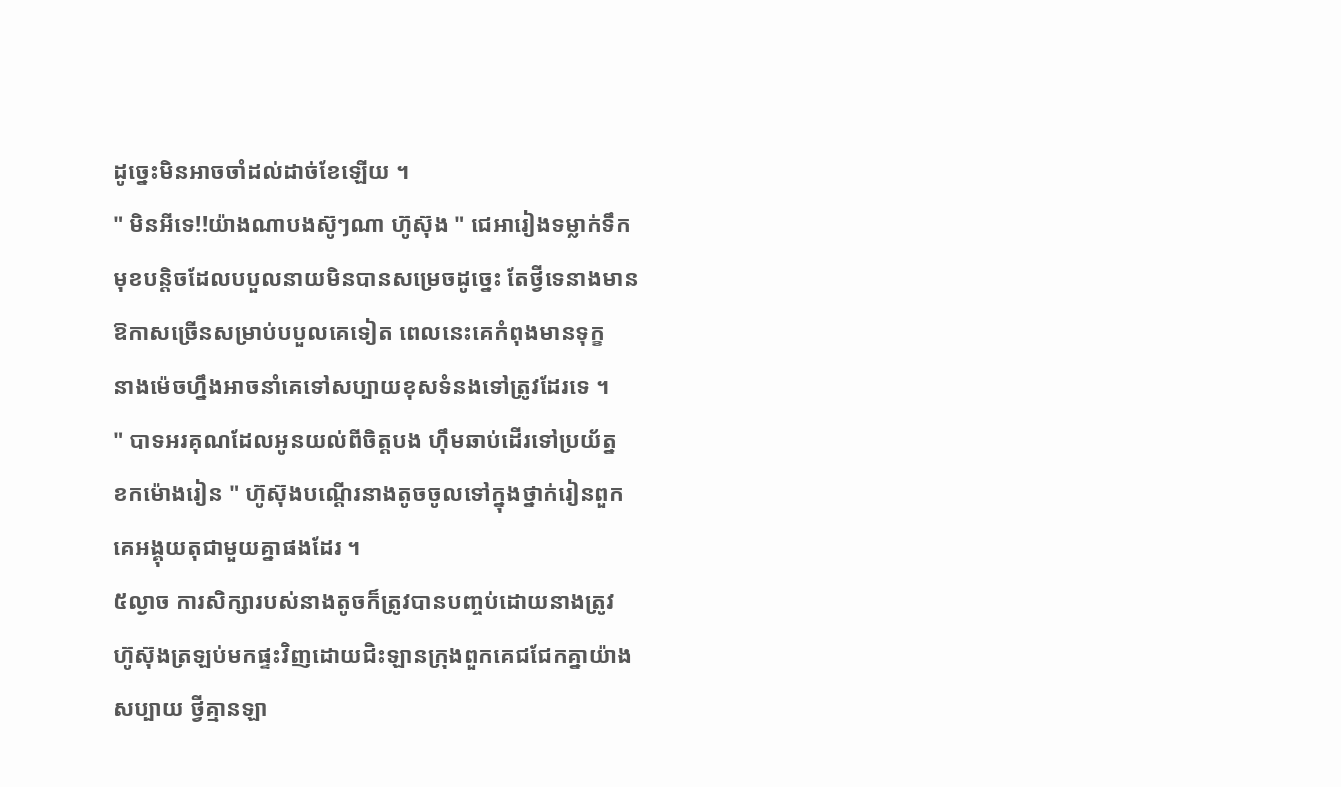ដូច្នេះមិនអាចចាំដល់ដាច់ខែឡេីយ ។
" មិនអីទេ!!យ៉ាងណាបងស៊ូៗណា ហ៊ូស៊ុង " ជេអារៀងទម្លាក់ទឹក
មុខបន្ដិចដែលបបួលនាយមិនបានសម្រេចដូច្នេះ តែថ្វីទេនាងមាន
ឱកាសច្រេីនសម្រាប់បបួលគេទៀត ពេលនេះគេកំពុងមានទុក្ខ
នាងម៉េចហ្នឹងអាចនាំគេទៅសប្បាយខុសទំនងទៅត្រូវដែរទេ ។
" បាទអរគុណដែលអូនយល់ពីចិត្ដបង ហ៊ឹមឆាប់ដេីរទៅប្រយ័ត្ន
ខកម៉ោងរៀន " ហ៊ូស៊ុងបណ្ដេីរនាងតូចចូលទៅក្នុងថ្នាក់រៀនពួក
គេអង្គុយតុជាមួយគ្នាផងដែរ ។
៥ល្ងាច ការសិក្សារបស់នាងតូចក៏ត្រូវបានបញ្ចប់ដោយនាងត្រូវ
ហ៊ូស៊ុងត្រឡប់មកផ្ទះវិញដោយជិះឡានក្រុងពួកគេជជែកគ្នាយ៉ាង
សប្បាយ ថ្វីគ្មានឡា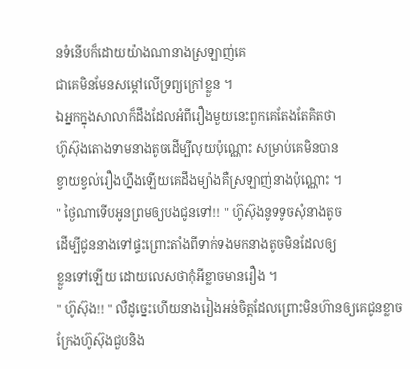នទំនេីបក៏ដោយយ៉ាងណានាងស្រឡាញ់គេ
ជាគេមិនមែនសម្ដៅលេីទ្រព្យក្រៅខ្លួន ។
ឯអ្នកក្នុងសាលាក៏ដឹងដែលអំពីរឿងមួយនេះពួកគេតែងតែគិតថា
ហ៊ូស៊ុងតោងទាមនាងតូចដេីម្បីលុយប៉ុណ្ណោះ សម្រាប់គេមិនបាន
ខ្វាយខ្វល់រឿងហ្នឹងឡេីយគេដឹងម្យ៉ាងគឺស្រឡាញ់នាងប៉ុណ្ណោះ ។
" ថ្ងៃណាទេីបអូនព្រមឲ្យបងជូនទៅ!! " ហ៊ូស៊ុងនូទទូចសុំនាងតូច
ដេីម្បីជូននាងទៅផ្ទះព្រោះតាំងពីទាក់ទងមកនាងតូចមិនដែលឲ្យ
ខ្លួនទៅឡេីយ ដោយលេសថាកុំអីខ្លាចមានរឿង ។
" ហ៊ូស៊ុង!! " លឺដូច្នេះហេីយនាងរៀងអន់ចិត្ដដែលព្រោះមិនហ៊ានឲ្យគេជូនខ្លាចក្រែងហ៊ូស៊ុងជួបនិង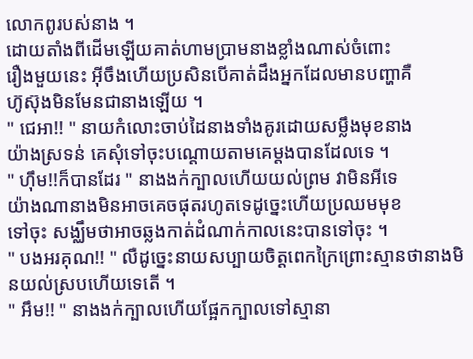លោកពូរបស់នាង ។
ដោយតាំងពីដេីមឡេីយគាត់ហាមប្រាមនាងខ្លាំងណាស់ចំពោះ
រឿងមួយនេះ អ៊ីចឹងហេីយប្រសិនបេីគាត់ដឹងអ្នកដែលមានបញ្ហាគឺ
ហ៊ូស៊ុងមិនមែនជានាងឡេីយ ។
" ជេអា!! " នាយកំលោះចាប់ដៃនាងទាំងគូរដោយសម្លឹងមុខនាង
យ៉ាងស្រទន់ គេសុំទៅចុះបណ្ដោយតាមគេម្ដងបានដែលទេ ។
" ហ៊ឹម!!ក៏បានដែរ " នាងងក់ក្បាលហេីយយល់ព្រម វាមិនអីទេ
យ៉ាងណានាងមិនអាចគេចផុតរហូតទេដូច្នេះហេីយប្រឈមមុខ
ទៅចុះ សង្ឈឹមថាអាចឆ្លងកាត់ដំណាក់កាលនេះបានទៅចុះ ។
" បងអរគុណ!! " លឺដូច្នេះនាយសប្បាយចិត្ដពេកក្រៃព្រោះស្មានថានាងមិនយល់ស្របហេីយទេតេី ។
" អឹម!! " នាងងក់ក្បាលហេីយផ្អែកក្បាលទៅស្មានា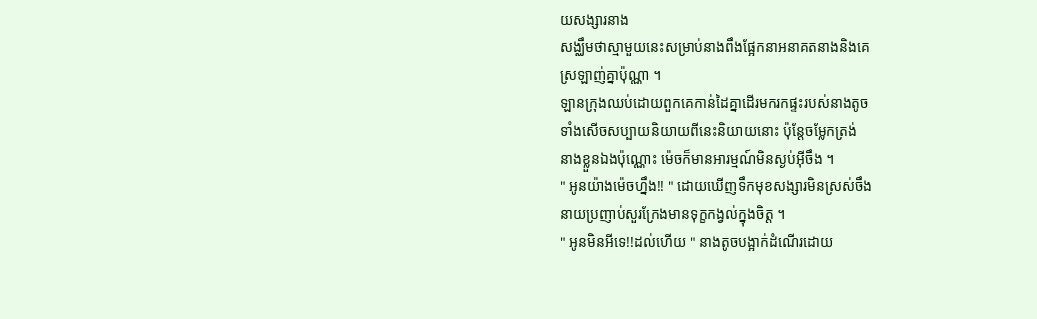យសង្សារនាង
សង្ឈឹមថាស្មាមួយនេះសម្រាប់នាងពឹងផ្អែកនាអនាគតនាងនិងគេ
ស្រឡាញ់គ្នាប៉ុណ្ណា ។
ឡានក្រុងឈប់ដោយពួកគេកាន់ដៃគ្នាដេីរមករកផ្ទះរបស់នាងតូច
ទាំងសេីចសប្បាយនិយាយពីនេះនិយាយនោះ ប៉ុន្ដែចម្លែកត្រង់
នាងខ្លួនឯងប៉ុណ្ណោះ ម៉េចក៏មានអារម្មណ៍មិនស្ងប់អ៊ីចឹង ។
" អូនយ៉ាងម៉េចហ្នឹង!! " ដោយឃេីញទឹកមុខសង្សារមិនស្រស់ចឹង
នាយប្រញាប់សួរក្រែងមានទុក្ខកង្វល់ក្នុងចិត្ដ ។
" អូនមិនអីទេ!!ដល់ហេីយ " នាងតូចបង្អាក់ដំណេីរដោយ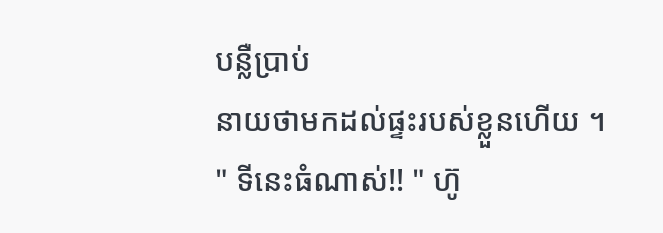បន្លឺប្រាប់
នាយថាមកដល់ផ្ទះរបស់ខ្លួនហេីយ ។
" ទីនេះធំណាស់!! " ហ៊ូ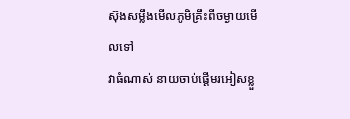ស៊ុងសម្លឹងមេីលភូមិគ្រឹះពីចម្ងាយមេីលទៅ
វាធំណាស់ នាយចាប់ផ្ដេីមរអៀសខ្លួ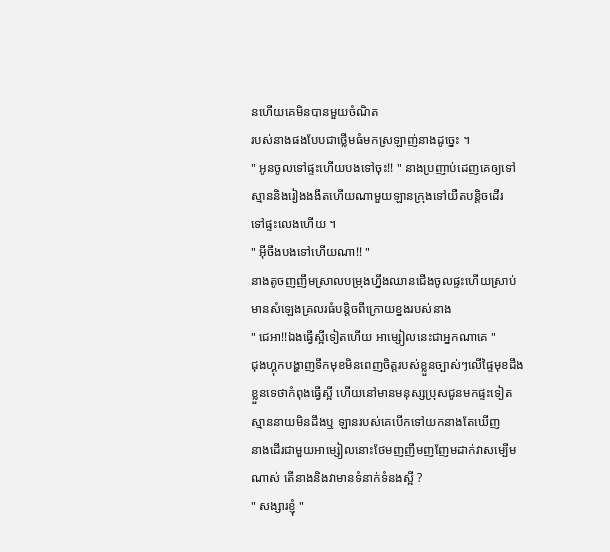នហេីយគេមិនបានមួយចំណិត
របស់នាងផងបែបជាថ្លេីមធំមកស្រឡាញ់នាងដូច្នេះ ។
" អូនចូលទៅផ្ទះហេីយបងទៅចុះ!! " នាងប្រញាប់ដេញគេឲ្យទៅ
ស្មាននិងរៀងងងឹតហេីយណាមួយឡានក្រុងទៅយឺតបន្ដិចដេីរ
ទៅផ្ទះលេងហេីយ ។
" អ៊ីចឹងបងទៅហេីយណា!! "
នាងតូចញញឹមស្រាលបម្រុងហ្នឹងឈានជេីងចូលផ្ទះហេីយស្រាប់
មានសំឡេងគ្រលរធំបន្ដិចពីក្រោយខ្នងរបស់នាង
" ជេអា!!ឯងធ្វេីស្អីទៀតហេីយ អាម្សៀលនេះជាអ្នកណាគេ "
ជុងហ្គុកបង្ហាញទឹកមុខមិនពេញចិត្ដរបស់ខ្លួនច្បាស់ៗលេីផ្ទៃមុខដឹង
ខ្លួនទេថាកំពុងធ្វេីស្អី ហេីយនៅមានមនុស្សប្រុសជូនមកផ្ទះទៀត
ស្មាននាយមិនដឹងឬ ឡានរបស់គេបេីកទៅយកនាងតែឃេីញ
នាងដេីរជាមួយអាម្សៀលនោះថែមញញឹមញញែមដាក់វាសម្បេីម
ណាស់ តេីនាងនិងវាមានទំនាក់ទំនងស្អី ?
" សង្សារខ្ញុំ "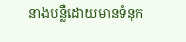នាងបន្លឺដោយមានទំនុក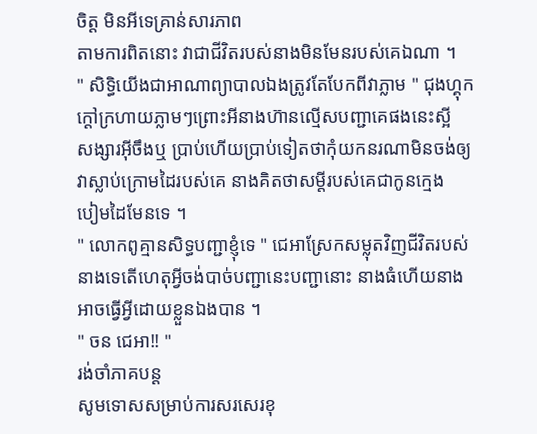ចិត្ដ មិនអីទេគ្រាន់សារភាព
តាមការពិតនោះ វាជាជីវិតរបស់នាងមិនមែនរបស់គេឯណា ។
" សិទ្ធិយេីងជាអាណាព្យាបាលឯងត្រូវតែបែកពីវាភ្លាម " ជុងហ្គុក
ក្ដៅក្រហាយភ្លាមៗព្រោះអីនាងហ៊ានល្មេីសបញ្ជាគេផងនេះស្អី
សង្សារអ៊ីចឹងឬ ប្រាប់ហេីយប្រាប់ទៀតថាកុំយកនរណាមិនចង់ឲ្យ
វាស្លាប់ក្រោមដៃរបស់គេ នាងគិតថាសម្ដីរបស់គេជាកូនក្មេង
បៀមដៃមែនទេ ។
" លោកពូគ្មានសិទ្ធបញ្ជាខ្ញុំទេ " ជេអាស្រែកសម្លុតវិញជីវិតរបស់
នាងទេតេីហេតុអ្វីចង់បាច់បញ្ជានេះបញ្ជានោះ នាងធំហេីយនាង
អាចធ្វេីអ្វីដោយខ្លួនឯងបាន ។
" ចន ជេអា!! "
រង់ចាំភាគបន្ដ
សូមទោសសម្រាប់ការសរសេរខុ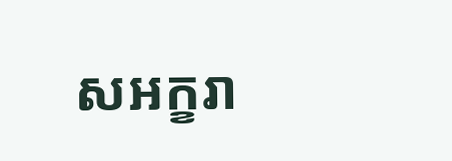សអក្ខរា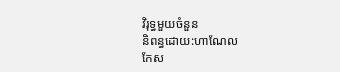វិរុទ្ធមួយចំនួន
និពន្ធដោយ:ហាណែល
កែស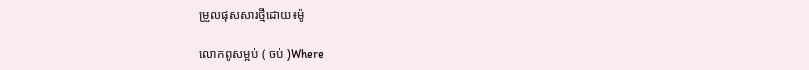ម្រួលផុសសារថ្មីដោយ៖ម៉ូ

លោកពូសម្អប់ ( ចប់ )Where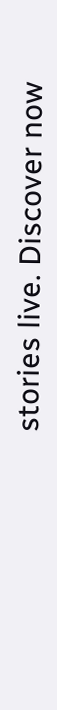stories live. Discover now